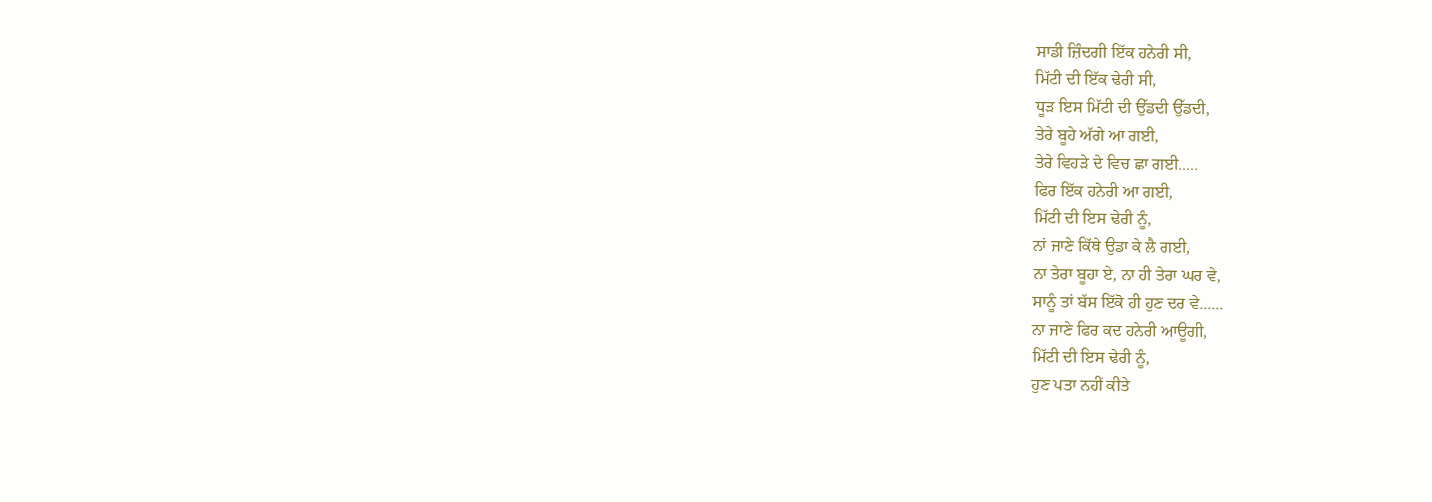ਸਾਡੀ ਜ਼ਿੰਦਗੀ ਇੱਕ ਹਨੇਰੀ ਸੀ,
ਮਿੱਟੀ ਦੀ ਇੱਕ ਢੇਰੀ ਸੀ,
ਧੂੜ ਇਸ ਮਿੱਟੀ ਦੀ ਉੱਡਦੀ ਉੱਡਦੀ,
ਤੇਰੇ ਬੂਹੇ ਅੱਗੇ ਆ ਗਈ,
ਤੇਰੇ ਵਿਹੜੇ ਦੇ ਵਿਚ ਛਾ ਗਈ.....
ਫਿਰ ਇੱਕ ਹਨੇਰੀ ਆ ਗਈ,
ਮਿੱਟੀ ਦੀ ਇਸ ਢੇਰੀ ਨੂੰ,
ਨਾਂ ਜਾਣੇ ਕਿੱਥੇ ਉਡਾ ਕੇ ਲੈ ਗਈ,
ਨਾ ਤੇਰਾ ਬੂਹਾ ਏ, ਨਾ ਹੀ ਤੇਰਾ ਘਰ ਵੇ,
ਸਾਨੂੰ ਤਾਂ ਬੱਸ ਇੱਕੋ ਹੀ ਹੁਣ ਦਰ ਵੇ......
ਨਾ ਜਾਣੇ ਫਿਰ ਕਦ ਹਨੇਰੀ ਆਊਗੀ,
ਮਿੱਟੀ ਦੀ ਇਸ ਢੇਰੀ ਨੂੰ,
ਹੁਣ ਪਤਾ ਨਹੀਂ ਕੀਤੇ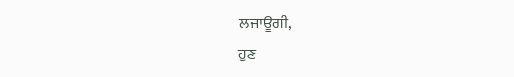ਲਜਾਊਗੀ,
ਹੁਣ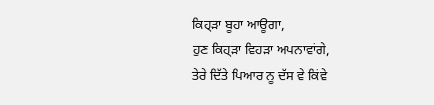ਕਿਹ੍ੜਾ ਬੂਹਾ ਆਊਗਾ,
ਹੁਣ ਕਿਹ੍ੜਾ ਵਿਹੜਾ ਅਪਨਾਵਾਂਗੇ,
ਤੇਰੇ ਦਿੱਤੇ ਪਿਆਰ ਨੂ ਦੱਸ ਵੇ ਕਿਂਵੇ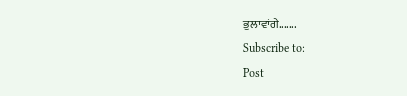ਭੁਲਾਵਾਂਗੇ.......
Subscribe to:
Post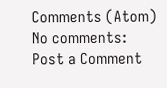Comments (Atom)
No comments:
Post a Comment